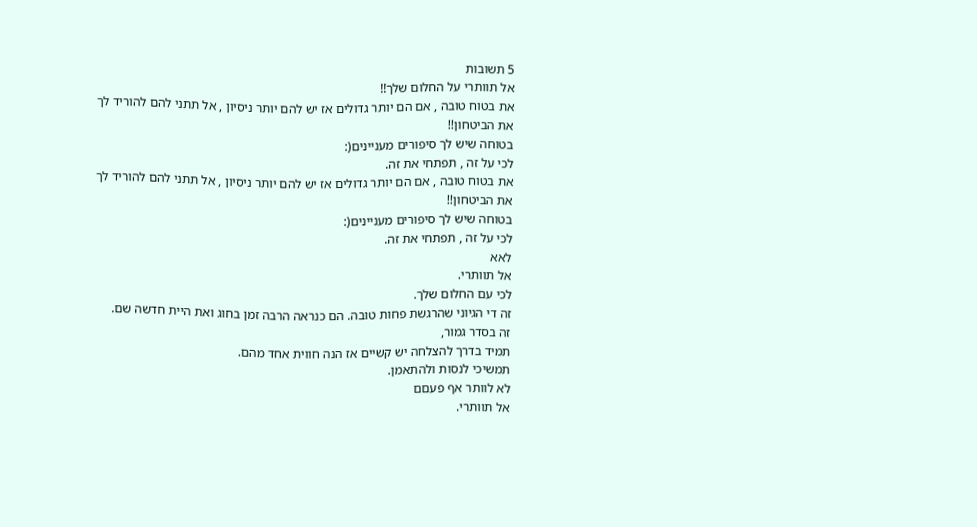5 תשובות
אל תוותרי על החלום שלך!!
את בטוח טובה , אם הם יותר גדולים אז יש להם יותר ניסיון , אל תתני להם להוריד לך את הביטחון!!
בטוחה שיש לך סיפורים מעניינים(:
לכי על זה , תפתחי את זה.
את בטוח טובה , אם הם יותר גדולים אז יש להם יותר ניסיון , אל תתני להם להוריד לך את הביטחון!!
בטוחה שיש לך סיפורים מעניינים(:
לכי על זה , תפתחי את זה.
לאא
אל תוותרי.
לכי עם החלום שלך.
זה די הגיוני שהרגשת פחות טובה. הם כנראה הרבה זמן בחוג ואת היית חדשה שם.
זה בסדר גמור,
תמיד בדרך להצלחה יש קשיים אז הנה חווית אחד מהם.
תמשיכי לנסות ולהתאמן.
לא לוותר אף פעםם
אל תוותרי.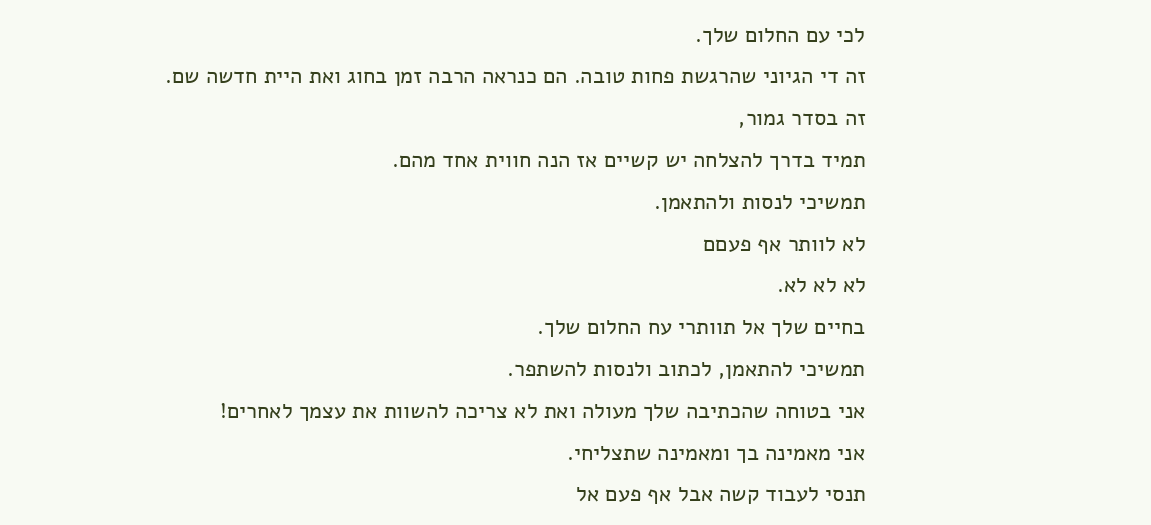לכי עם החלום שלך.
זה די הגיוני שהרגשת פחות טובה. הם כנראה הרבה זמן בחוג ואת היית חדשה שם.
זה בסדר גמור,
תמיד בדרך להצלחה יש קשיים אז הנה חווית אחד מהם.
תמשיכי לנסות ולהתאמן.
לא לוותר אף פעםם
לא לא לא.
בחיים שלך אל תוותרי עח החלום שלך.
תמשיכי להתאמן, לכתוב ולנסות להשתפר.
אני בטוחה שהכתיבה שלך מעולה ואת לא צריכה להשוות את עצמך לאחרים!
אני מאמינה בך ומאמינה שתצליחי.
תנסי לעבוד קשה אבל אף פעם אל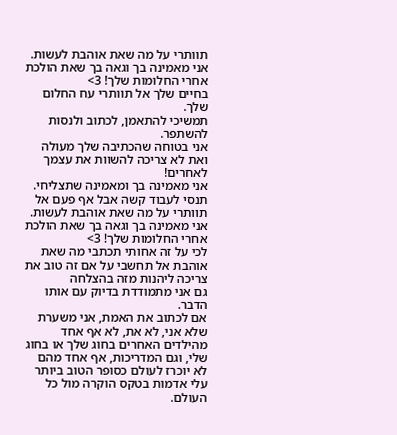תוותרי על מה שאת אוהבת לעשות.
אני מאמינה בך וגאה בך שאת הולכת אחרי החלומות שלך! 3>
בחיים שלך אל תוותרי עח החלום שלך.
תמשיכי להתאמן, לכתוב ולנסות להשתפר.
אני בטוחה שהכתיבה שלך מעולה ואת לא צריכה להשוות את עצמך לאחרים!
אני מאמינה בך ומאמינה שתצליחי.
תנסי לעבוד קשה אבל אף פעם אל תוותרי על מה שאת אוהבת לעשות.
אני מאמינה בך וגאה בך שאת הולכת אחרי החלומות שלך! 3>
לכי על זה אחותי תכתבי מה שאת אוהבת אל תחשבי על אם זה טוב את צריכה ליהנות מזה בהצלחה
גם אני מתמודדת בדיוק עם אותו הדבר.
אם לכתוב את האמת, אני משערת שלא אני, לא את, לא אף אחד מהילדים האחרים בחוג שלך או בחוג שלי, וגם המדריכות, אף אחד מהם לא יוכרז לעולם כסופר הטוב ביותר עלי אדמות בטקס הוקרה מול כל העולם.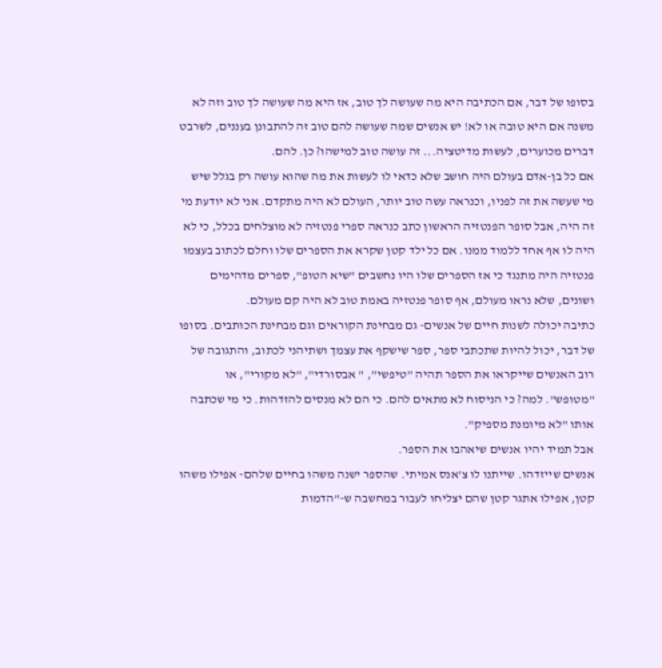בסופו של דבר, אם הכתיבה היא מה שעושה לך טוב, אז היא מה שעושה לך טוב וזה לא משנה אם היא טובה או לא! יש אנשים שמה שעושה להם טוב זה להתבונן בעננים, לשרבט דברים מכוערים, לעשות מדיטציה... זה עושה טוב למישהו? כן. להם.
אם כל בן-אדם בעולם היה חושב שלא כדאי לו לעשות את מה שהוא עושה רק בגלל שיש מי שעשה את זה לפניו, וכנראה עשה טוב יותר, העולם לא היה מתקדם. אני לא יודעת מי זה היה, אבל סופר הפנטזיה הראשון כתב כנראה ספרי פנטזיה לא מוצלחים בכלל, כי לא היה לו אף אחד ללמוד ממנו. אם כל ילד קטן שקרא את הספרים שלו וחלם לכתוב בעצמו פנטזיה היה מתנגד כי אז הספרים שלו היו נחשבים "שיא הטופ", ספרים מדהימים ושונים, שלא נראו מעולם, אף סופר פנטזיה באמת טוב לא היה קם מעולם.
כתיבה יכולה לשנות חיים של אנשים- גם מבחינת הקוראים וגם מבחינת הכותבים. בסופו של דבר, יכול להיות שתכתבי ספר, ספר שישקף את עצמך ושתיהני לכתוב, והתגובה של רוב האנשים שייקראו את הספר תהיה "טיפשי", " אבסורדי", "לא מקורי", או "מטופש". למה? כי הניסוח לא מתאים להם. כי הם לא מנסים להזדהות. כי מי שכתבה אותו "לא מיומנת מספיק".
אבל תמיד יהיו אנשים שיאהבו את הספר.
אנשים שייזדהו. שייתנו לו צ'אנס אמיתי. שהספר ישנה משהו בחיים שלהם- אפילו משהו קטן, אפילו אתגר קטן שהם יצליחו לעבור במחשבה ש-"הדמות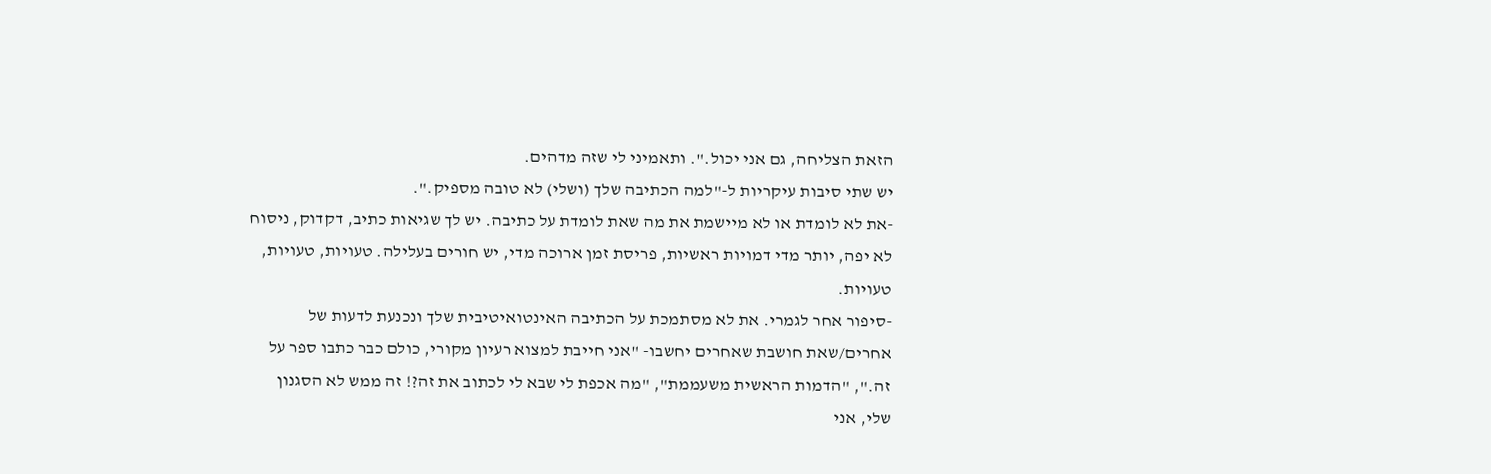הזאת הצליחה, גם אני יכול.". ותאמיני לי שזה מדהים.
יש שתי סיבות עיקריות ל-"למה הכתיבה שלך (ושלי) לא טובה מספיק.".
-את לא לומדת או לא מיישמת את מה שאת לומדת על כתיבה. יש לך שגיאות כתיב, דקדוק, ניסוח לא יפה, יותר מדי דמויות ראשיות, פריסת זמן ארוכה מדי, יש חורים בעלילה. טעויות, טעויות, טעויות.
-סיפור אחר לגמרי. את לא מסתמכת על הכתיבה האינטואיטיבית שלך ונכנעת לדעות של אחרים/שאת חושבת שאחרים יחשבו- "אני חייבת למצוא רעיון מקורי, כולם כבר כתבו ספר על זה.", "הדמות הראשית משעממת", "מה אכפת לי שבא לי לכתוב את זה?! זה ממש לא הסגנון שלי, אני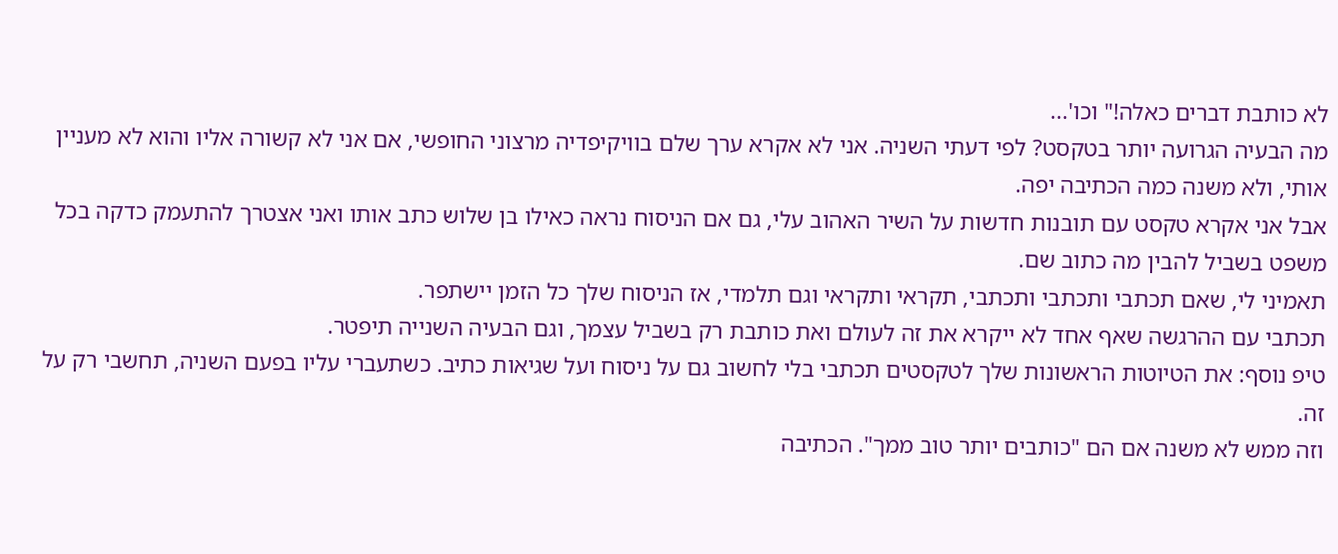לא כותבת דברים כאלה!" וכו'...
מה הבעיה הגרועה יותר בטקסט? לפי דעתי השניה. אני לא אקרא ערך שלם בוויקיפדיה מרצוני החופשי, אם אני לא קשורה אליו והוא לא מעניין אותי, ולא משנה כמה הכתיבה יפה.
אבל אני אקרא טקסט עם תובנות חדשות על השיר האהוב עלי, גם אם הניסוח נראה כאילו בן שלוש כתב אותו ואני אצטרך להתעמק כדקה בכל משפט בשביל להבין מה כתוב שם.
תאמיני לי, שאם תכתבי ותכתבי ותכתבי, תקראי ותקראי וגם תלמדי, אז הניסוח שלך כל הזמן יישתפר.
תכתבי עם ההרגשה שאף אחד לא ייקרא את זה לעולם ואת כותבת רק בשביל עצמך, וגם הבעיה השנייה תיפטר.
טיפ נוסף: את הטיוטות הראשונות שלך לטקסטים תכתבי בלי לחשוב גם על ניסוח ועל שגיאות כתיב. כשתעברי עליו בפעם השניה, תחשבי רק על זה.
וזה ממש לא משנה אם הם "כותבים יותר טוב ממך". הכתיבה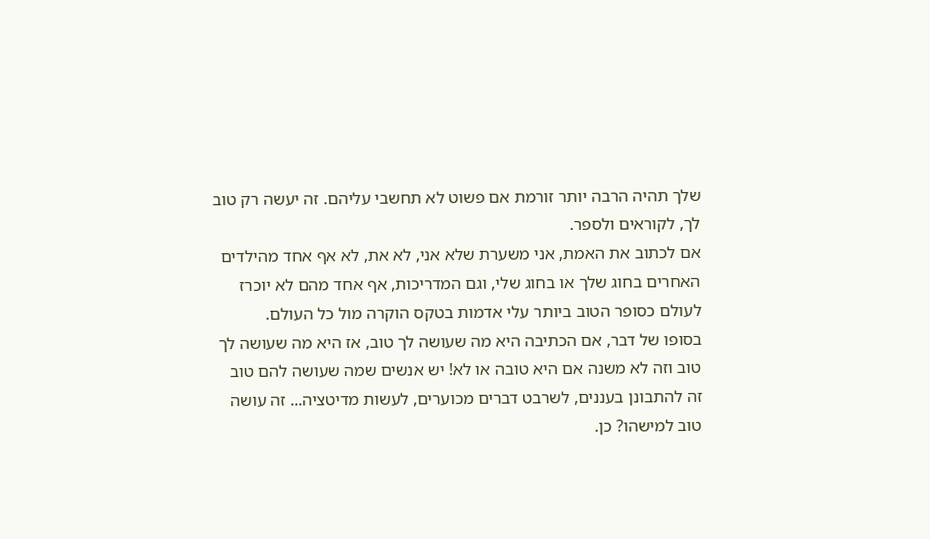שלך תהיה הרבה יותר זורמת אם פשוט לא תחשבי עליהם. זה יעשה רק טוב לך, לקוראים ולספר.
אם לכתוב את האמת, אני משערת שלא אני, לא את, לא אף אחד מהילדים האחרים בחוג שלך או בחוג שלי, וגם המדריכות, אף אחד מהם לא יוכרז לעולם כסופר הטוב ביותר עלי אדמות בטקס הוקרה מול כל העולם.
בסופו של דבר, אם הכתיבה היא מה שעושה לך טוב, אז היא מה שעושה לך טוב וזה לא משנה אם היא טובה או לא! יש אנשים שמה שעושה להם טוב זה להתבונן בעננים, לשרבט דברים מכוערים, לעשות מדיטציה... זה עושה טוב למישהו? כן.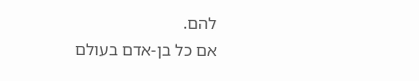להם.
אם כל בן-אדם בעולם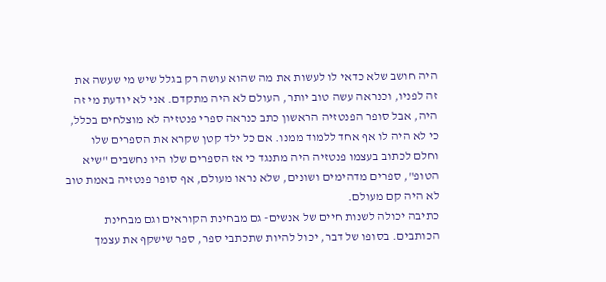היה חושב שלא כדאי לו לעשות את מה שהוא עושה רק בגלל שיש מי שעשה את זה לפניו, וכנראה עשה טוב יותר, העולם לא היה מתקדם. אני לא יודעת מי זה היה, אבל סופר הפנטזיה הראשון כתב כנראה ספרי פנטזיה לא מוצלחים בכלל, כי לא היה לו אף אחד ללמוד ממנו. אם כל ילד קטן שקרא את הספרים שלו וחלם לכתוב בעצמו פנטזיה היה מתנגד כי אז הספרים שלו היו נחשבים "שיא הטופ", ספרים מדהימים ושונים, שלא נראו מעולם, אף סופר פנטזיה באמת טוב לא היה קם מעולם.
כתיבה יכולה לשנות חיים של אנשים- גם מבחינת הקוראים וגם מבחינת הכותבים. בסופו של דבר, יכול להיות שתכתבי ספר, ספר שישקף את עצמך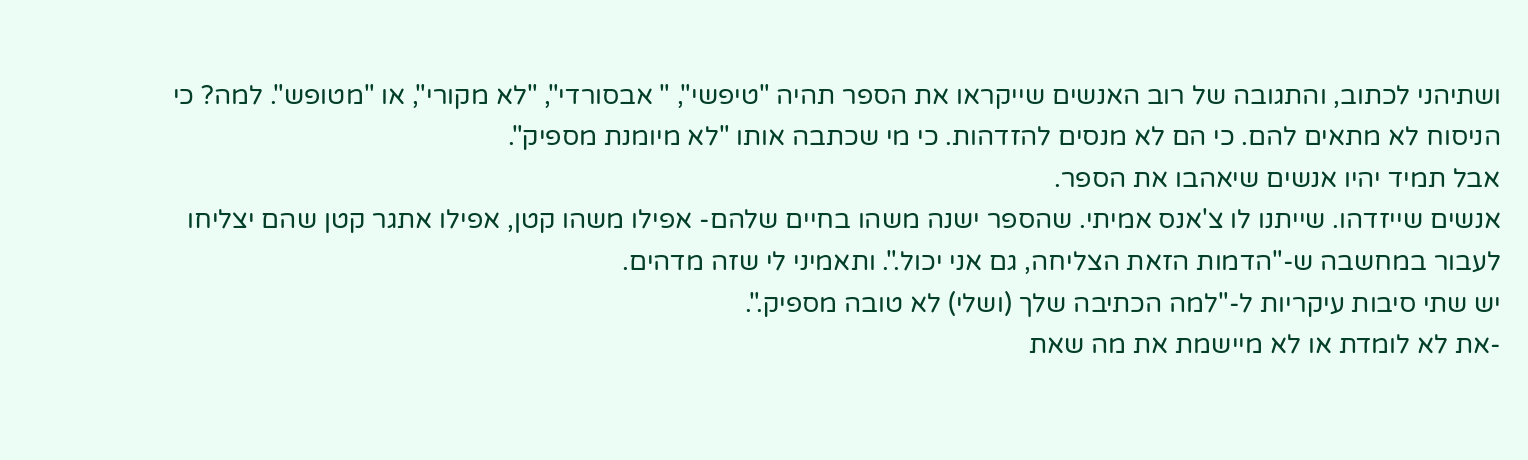ושתיהני לכתוב, והתגובה של רוב האנשים שייקראו את הספר תהיה "טיפשי", " אבסורדי", "לא מקורי", או "מטופש". למה? כי הניסוח לא מתאים להם. כי הם לא מנסים להזדהות. כי מי שכתבה אותו "לא מיומנת מספיק".
אבל תמיד יהיו אנשים שיאהבו את הספר.
אנשים שייזדהו. שייתנו לו צ'אנס אמיתי. שהספר ישנה משהו בחיים שלהם- אפילו משהו קטן, אפילו אתגר קטן שהם יצליחו לעבור במחשבה ש-"הדמות הזאת הצליחה, גם אני יכול.". ותאמיני לי שזה מדהים.
יש שתי סיבות עיקריות ל-"למה הכתיבה שלך (ושלי) לא טובה מספיק.".
-את לא לומדת או לא מיישמת את מה שאת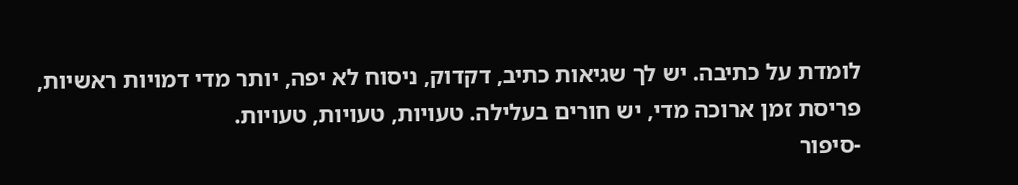לומדת על כתיבה. יש לך שגיאות כתיב, דקדוק, ניסוח לא יפה, יותר מדי דמויות ראשיות, פריסת זמן ארוכה מדי, יש חורים בעלילה. טעויות, טעויות, טעויות.
-סיפור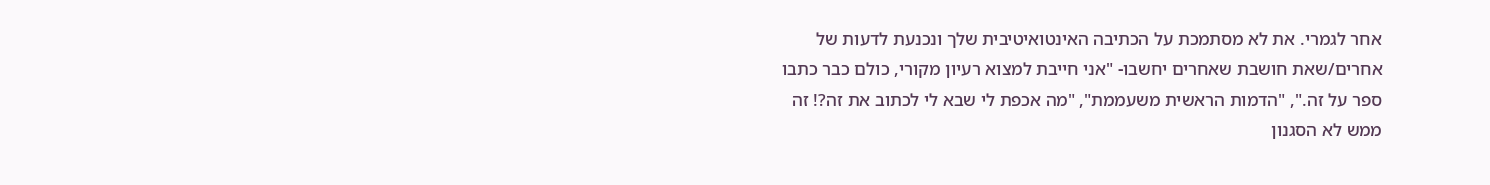אחר לגמרי. את לא מסתמכת על הכתיבה האינטואיטיבית שלך ונכנעת לדעות של אחרים/שאת חושבת שאחרים יחשבו- "אני חייבת למצוא רעיון מקורי, כולם כבר כתבו ספר על זה.", "הדמות הראשית משעממת", "מה אכפת לי שבא לי לכתוב את זה?! זה ממש לא הסגנון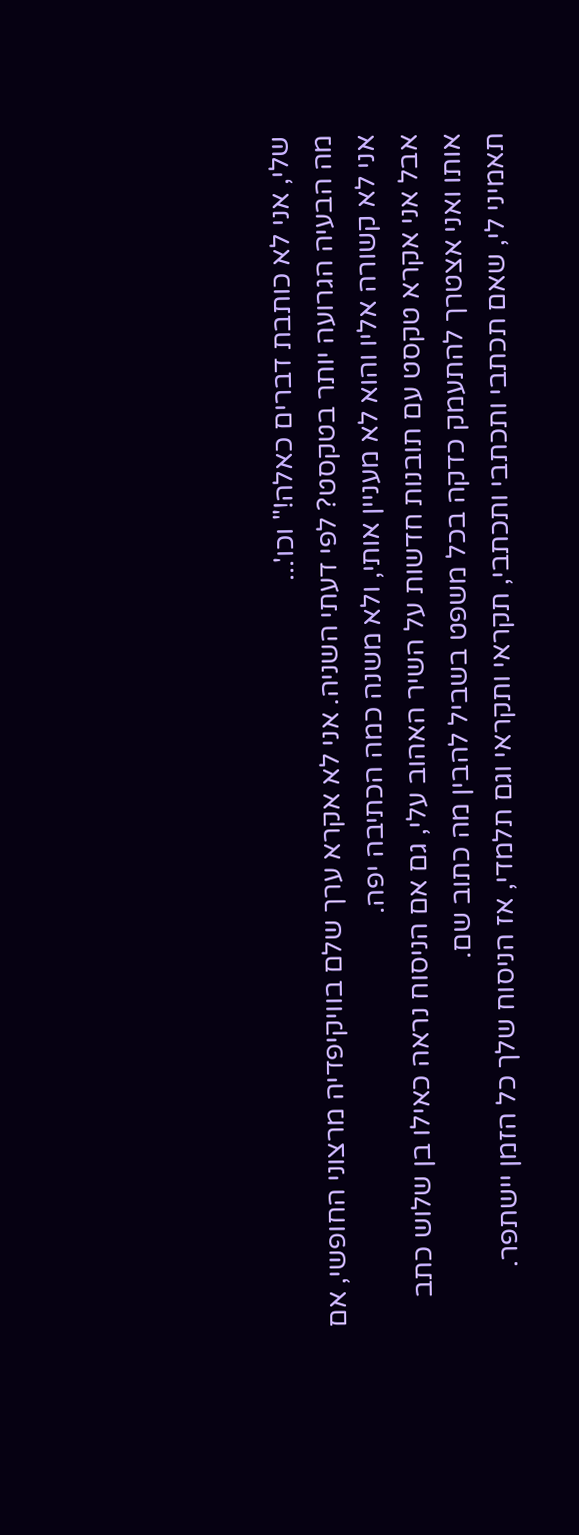שלי, אני לא כותבת דברים כאלה!" וכו'...
מה הבעיה הגרועה יותר בטקסט? לפי דעתי השניה. אני לא אקרא ערך שלם בוויקיפדיה מרצוני החופשי, אם אני לא קשורה אליו והוא לא מעניין אותי, ולא משנה כמה הכתיבה יפה.
אבל אני אקרא טקסט עם תובנות חדשות על השיר האהוב עלי, גם אם הניסוח נראה כאילו בן שלוש כתב אותו ואני אצטרך להתעמק כדקה בכל משפט בשביל להבין מה כתוב שם.
תאמיני לי, שאם תכתבי ותכתבי ותכתבי, תקראי ותקראי וגם תלמדי, אז הניסוח שלך כל הזמן יישתפר.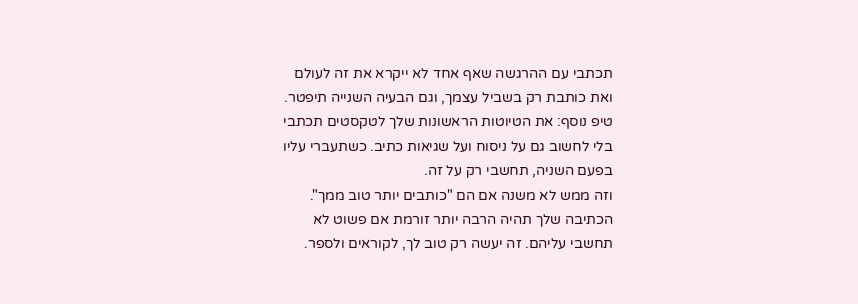תכתבי עם ההרגשה שאף אחד לא ייקרא את זה לעולם ואת כותבת רק בשביל עצמך, וגם הבעיה השנייה תיפטר.
טיפ נוסף: את הטיוטות הראשונות שלך לטקסטים תכתבי בלי לחשוב גם על ניסוח ועל שגיאות כתיב. כשתעברי עליו בפעם השניה, תחשבי רק על זה.
וזה ממש לא משנה אם הם "כותבים יותר טוב ממך". הכתיבה שלך תהיה הרבה יותר זורמת אם פשוט לא תחשבי עליהם. זה יעשה רק טוב לך, לקוראים ולספר.